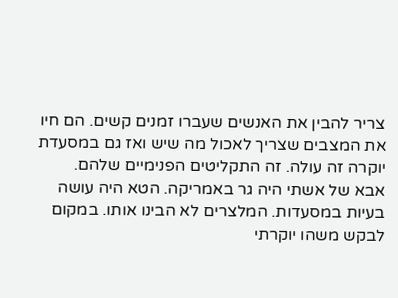צריר להבין את האנשים שעברו זמנים קשים. הם חיו את המצבים שצריך לאכול מה שיש ואז גם במסעדת יוקרה זה עולה. זה התקליטים הפנימיים שלהם.
אבא של אשתי היה גר באמריקה. הטא היה עושה בעיות במסעדות. המלצרים לא הבינו אותו. במקום לבקש משהו יוקרתי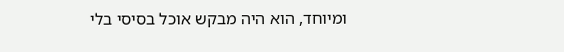ומיוחד, הוא היה מבקש אוכל בסיסי בלי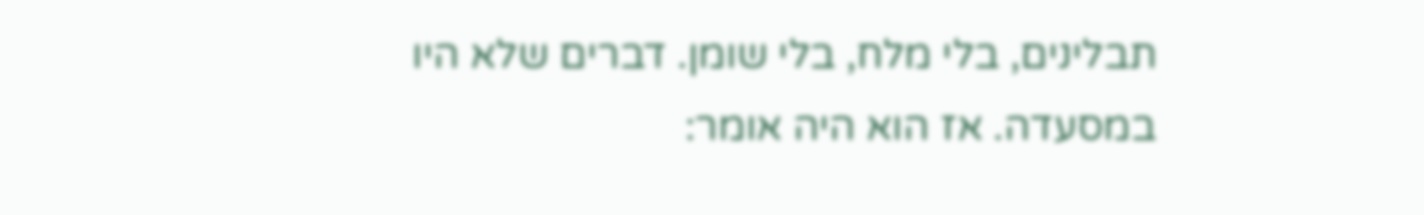תבלינים, בלי מלח, בלי שומן. דברים שלא היו במסעדה. אז הוא היה אומר: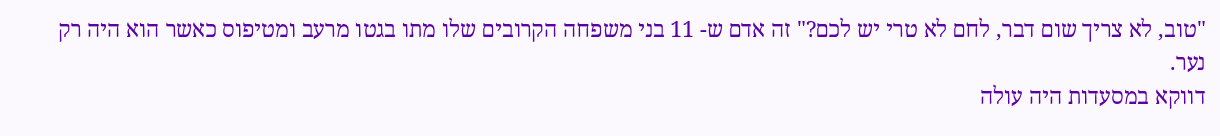"טוב, לא צריך שום דבר, לחם לא טרי יש לכם?" זה אדם ש- 11 בני משפחה הקרובים שלו מתו בגטו מרעב ומטיפוס כאשר הוא היה רק נער.
דווקא במסעדות היה עולה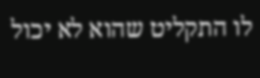לו התקליט שהוא לא יכול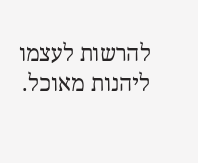להרשות לעצמו ליהנות מאוכל.